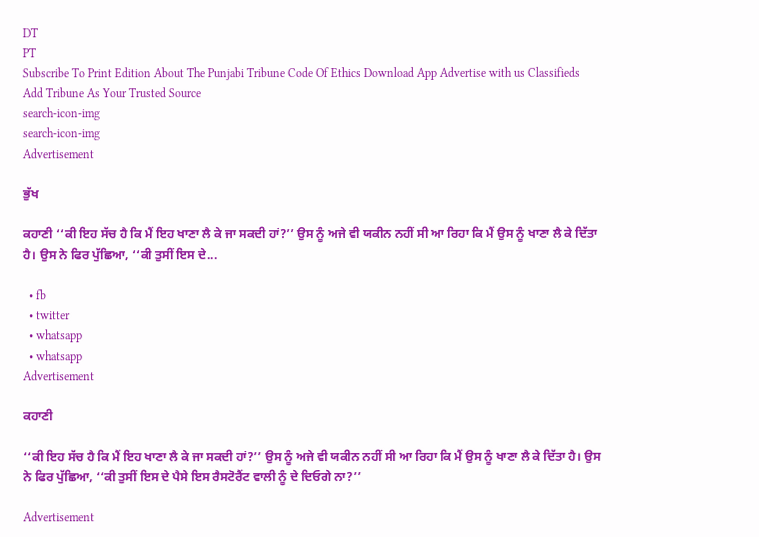DT
PT
Subscribe To Print Edition About The Punjabi Tribune Code Of Ethics Download App Advertise with us Classifieds
Add Tribune As Your Trusted Source
search-icon-img
search-icon-img
Advertisement

ਭੁੱਖ

ਕਹਾਣੀ ‘‘ਕੀ ਇਹ ਸੱਚ ਹੈ ਕਿ ਮੈਂ ਇਹ ਖਾਣਾ ਲੈ ਕੇ ਜਾ ਸਕਦੀ ਹਾਂ?’’ ਉਸ ਨੂੰ ਅਜੇ ਵੀ ਯਕੀਨ ਨਹੀਂ ਸੀ ਆ ਰਿਹਾ ਕਿ ਮੈਂ ਉਸ ਨੂੰ ਖਾਣਾ ਲੈ ਕੇ ਦਿੱਤਾ ਹੈ। ਉਸ ਨੇ ਫਿਰ ਪੁੱਛਿਆ, ‘‘ਕੀ ਤੁਸੀਂ ਇਸ ਦੇ...

  • fb
  • twitter
  • whatsapp
  • whatsapp
Advertisement

ਕਹਾਣੀ

‘‘ਕੀ ਇਹ ਸੱਚ ਹੈ ਕਿ ਮੈਂ ਇਹ ਖਾਣਾ ਲੈ ਕੇ ਜਾ ਸਕਦੀ ਹਾਂ?’’ ਉਸ ਨੂੰ ਅਜੇ ਵੀ ਯਕੀਨ ਨਹੀਂ ਸੀ ਆ ਰਿਹਾ ਕਿ ਮੈਂ ਉਸ ਨੂੰ ਖਾਣਾ ਲੈ ਕੇ ਦਿੱਤਾ ਹੈ। ਉਸ ਨੇ ਫਿਰ ਪੁੱਛਿਆ, ‘‘ਕੀ ਤੁਸੀਂ ਇਸ ਦੇ ਪੈਸੇ ਇਸ ਰੈਸਟੋਰੈਂਟ ਵਾਲੀ ਨੂੰ ਦੇ ਦਿਓਗੇ ਨਾ?’’

Advertisement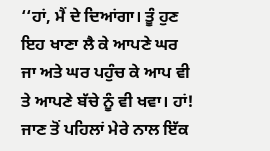‘‘ਹਾਂ, ਮੈਂ ਦੇ ਦਿਆਂਗਾ। ਤੂੰ ਹੁਣ ਇਹ ਖਾਣਾ ਲੈ ਕੇ ਆਪਣੇ ਘਰ ਜਾ ਅਤੇ ਘਰ ਪਹੁੰਚ ਕੇ ਆਪ ਵੀ ਤੇ ਆਪਣੇ ਬੱਚੇ ਨੂੰ ਵੀ ਖਵਾ। ਹਾਂ! ਜਾਣ ਤੋਂ ਪਹਿਲਾਂ ਮੇਰੇ ਨਾਲ ਇੱਕ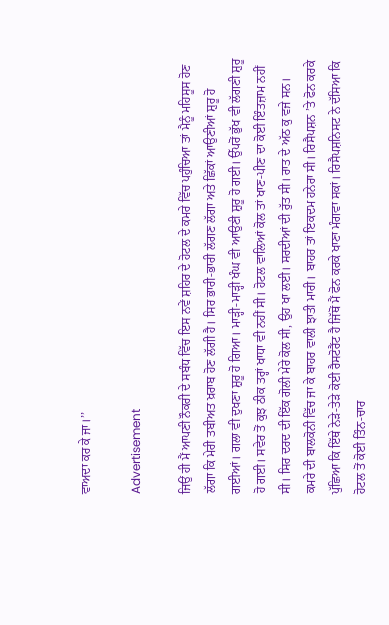ਵਾਅਦਾ ਕਰ ਕੇ ਜਾ।’’

Advertisement

ਜਿਉਂ ਹੀ ਮੈਂ ਆਪਣੀ ਨੌਕਰੀ ਦੇ ਸਬੰਧ ਵਿੱਚ ਇਸ ਨਵੇਂ ਸ਼ਹਿਰ ਦੇ ਹੋਟਲ ਦੇ ਕਮਰੇ ਵਿੱਚ ਪਹੁੰਚਿਆ ਤਾਂ ਮੈਨੂੰ ਮਹਿਸੂਸ ਹੋਣ ਲੱਗਾ ਕਿ ਮੇਰੀ ਤਬੀਅਤ ਖ਼ਰਾਬ ਹੋਣ ਲੱਗੀ ਹੈ। ਸਿਰ ਭਾਰੀ-ਭਾਰੀ ਲੱਗਣ ਲੱਗਾ ਅਤੇ ਛਿੱਕਾਂ ਆਉਣੀਆਂ ਸ਼ੁਰੂ ਹੋ ਗਈਆਂ। ਗਲਾ ਵੀ ਦੁਖਣਾ ਸ਼ੁਰੂ ਹੋ ਗਿਆ। ਮਾੜ੍ਹੀ-ਮਾੜ੍ਹੀ ਖੰਘ ਵੀ ਆਉਣੀ ਸ਼ੁਰੂ ਹੋ ਗਈ। ਉੱਪਰੋਂ ਭੁੱਖ ਵੀ ਲੱਗਣੀ ਸ਼ੁਰੂ ਹੋ ਗਈ। ਸਵੇਰ ਤੋਂ ਕੁਝ ਠੀਕ ਤਰ੍ਹਾਂ ਖਾਧਾ ਵੀ ਨਹੀਂ ਸੀ। ਹੋਟਲ ਵਾਲਿਆਂ ਕੋਲ ਤਾਂ ਖਾਣ-ਪੀਣ ਦਾ ਕੋਈ ਇੰਤਜ਼ਾਮ ਨਹੀਂ ਸੀ। ਸਿਰ ਦਰਦ ਦੀ ਇੱਕ ਗੋਲੀ ਮੇਰੇ ਕੋਲ ਸੀ, ਉਹ ਖਾ ਲਈ। ਸਰਦੀਆਂ ਦੀ ਰੁੱਤ ਸੀ। ਰਾਤ ਦੇ ਅੱਠ ਕੁ ਵਜੇ ਸਨ। ਕਮਰੇ ਦੀ ਬਾਲਕੋਨੀ ਵਿੱਚ ਜਾ ਕੇ ਬਾਹਰ ਵਾਲੀ ਝਾਤੀ ਮਾਰੀ। ਬਾਹਰ ਤਾਂ ਇਕਦਮ ਹਨੇਰਾ ਸੀ। ਰਿਸੈਪਸ਼ਨ ’ਤੇ ਫੋਨ ਕਰਕੇ ਪੁੱਛਿਆ ਕਿ ਇੱਥੇ ਨੇੜੇ-ਤੇੜੇ ਕੋਈ ਰੈਸਟੋਰੈਂਟ ਹੈ ਜਿੱਥੋਂ ਮੈਂ ਫੋਨ ਕਰਕੇ ਖਾਣਾ ਮੰਗਵਾ ਸਕਾਂ। ਰਿਸੈਪਸ਼ਨਿਸਟ ਨੇ ਦੱਸਿਆ ਕਿ ਹੋਟਲ ਤੋਂ ਕੋਈ ਤਿੰਨ-ਚਾਰ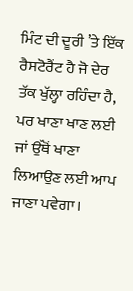ਮਿੰਟ ਦੀ ਦੂਰੀ ’ਤੇ ਇੱਕ ਰੈਸਟੋਰੈਂਟ ਹੈ ਜੋ ਦੇਰ ਤੱਕ ਖੁੱਲ੍ਹਾ ਰਹਿੰਦਾ ਹੈ, ਪਰ ਖਾਣਾ ਖਾਣ ਲਈ ਜਾਂ ਉੱਥੋਂ ਖਾਣਾ ਲਿਆਉਣ ਲਈ ਆਪ ਜਾਣਾ ਪਵੇਗਾ।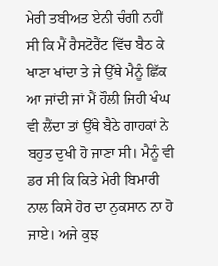ਮੇਰੀ ਤਬੀਅਤ ਏਨੀ ਚੰਗੀ ਨਹੀਂ ਸੀ ਕਿ ਮੈਂ ਰੈਸਟੋਰੈਂਟ ਵਿੱਚ ਬੈਠ ਕੇ ਖਾਣਾ ਖਾਂਦਾ ਤੇ ਜੇ ਉੱਥੇ ਮੈਨੂੰ ਛਿੱਕ ਆ ਜਾਂਦੀ ਜਾਂ ਮੈਂ ਹੌਲੀ ਜਿਹੀ ਖੰਘ ਵੀ ਲੈਂਦਾ ਤਾਂ ਉੱਥੇ ਬੈਠੇ ਗਾਹਕਾਂ ਨੇ ਬਹੁਤ ਦੁਖੀ ਹੋ ਜਾਣਾ ਸੀ। ਮੈਨੂੰ ਵੀ ਡਰ ਸੀ ਕਿ ਕਿਤੇ ਮੇਰੀ ਬਿਮਾਰੀ ਨਾਲ ਕਿਸੇ ਹੋਰ ਦਾ ਨੁਕਸਾਨ ਨਾ ਹੋ ਜਾਏ। ਅਜੇ ਕੁਝ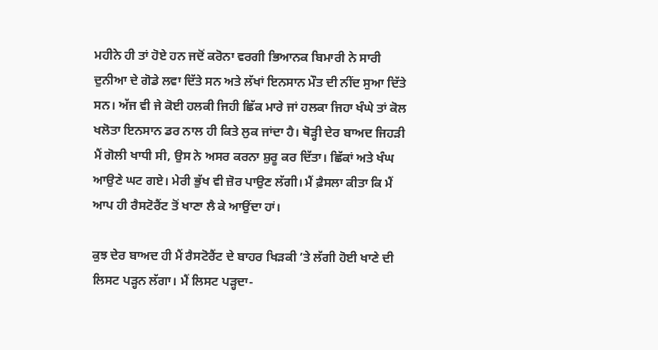ਮਹੀਨੇ ਹੀ ਤਾਂ ਹੋਏ ਹਨ ਜਦੋਂ ਕਰੋਨਾ ਵਰਗੀ ਭਿਆਨਕ ਬਿਮਾਰੀ ਨੇ ਸਾਰੀ ਦੁਨੀਆ ਦੇ ਗੋਡੇ ਲਵਾ ਦਿੱਤੇ ਸਨ ਅਤੇ ਲੱਖਾਂ ਇਨਸਾਨ ਮੌਤ ਦੀ ਨੀਂਦ ਸੁਆ ਦਿੱਤੇ ਸਨ। ਅੱਜ ਵੀ ਜੇ ਕੋਈ ਹਲਕੀ ਜਿਹੀ ਛਿੱਕ ਮਾਰੇ ਜਾਂ ਹਲਕਾ ਜਿਹਾ ਖੰਘੇ ਤਾਂ ਕੋਲ ਖਲੋਤਾ ਇਨਸਾਨ ਡਰ ਨਾਲ ਹੀ ਕਿਤੇ ਲੁਕ ਜਾਂਦਾ ਹੈ। ਥੋੜ੍ਹੀ ਦੇਰ ਬਾਅਦ ਜਿਹੜੀ ਮੈਂ ਗੋਲੀ ਖਾਧੀ ਸੀ, ਉਸ ਨੇ ਅਸਰ ਕਰਨਾ ਸ਼ੁਰੂ ਕਰ ਦਿੱਤਾ। ਛਿੱਕਾਂ ਅਤੇ ਖੰਘ ਆਉਣੇ ਘਟ ਗਏ। ਮੇਰੀ ਭੁੱਖ ਵੀ ਜ਼ੋਰ ਪਾਉਣ ਲੱਗੀ। ਮੈਂ ਫ਼ੈਸਲਾ ਕੀਤਾ ਕਿ ਮੈਂ ਆਪ ਹੀ ਰੈਸਟੋਰੈਂਟ ਤੋਂ ਖਾਣਾ ਲੈ ਕੇ ਆਉਂਦਾ ਹਾਂ।

ਕੁਝ ਦੇਰ ਬਾਅਦ ਹੀ ਮੈਂ ਰੈਸਟੋਰੈਂਟ ਦੇ ਬਾਹਰ ਖਿੜਕੀ ’ਤੇ ਲੱਗੀ ਹੋਈ ਖਾਣੇ ਦੀ ਲਿਸਟ ਪੜ੍ਹਨ ਲੱਗਾ। ਮੈਂ ਲਿਸਟ ਪੜ੍ਹਦਾ-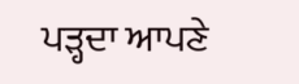ਪੜ੍ਹਦਾ ਆਪਣੇ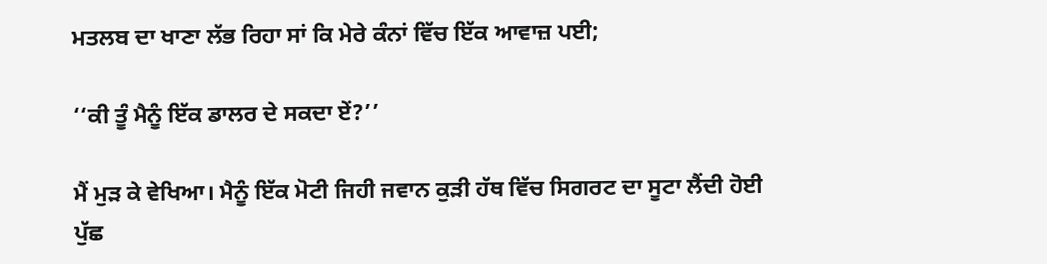ਮਤਲਬ ਦਾ ਖਾਣਾ ਲੱਭ ਰਿਹਾ ਸਾਂ ਕਿ ਮੇਰੇ ਕੰਨਾਂ ਵਿੱਚ ਇੱਕ ਆਵਾਜ਼ ਪਈ;

‘‘ਕੀ ਤੂੰ ਮੈਨੂੰ ਇੱਕ ਡਾਲਰ ਦੇ ਸਕਦਾ ਏਂ?’’

ਮੈਂ ਮੁੜ ਕੇ ਵੇਖਿਆ। ਮੈਨੂੰ ਇੱਕ ਮੋਟੀ ਜਿਹੀ ਜਵਾਨ ਕੁੜੀ ਹੱਥ ਵਿੱਚ ਸਿਗਰਟ ਦਾ ਸੂਟਾ ਲੈਂਦੀ ਹੋਈ ਪੁੱਛ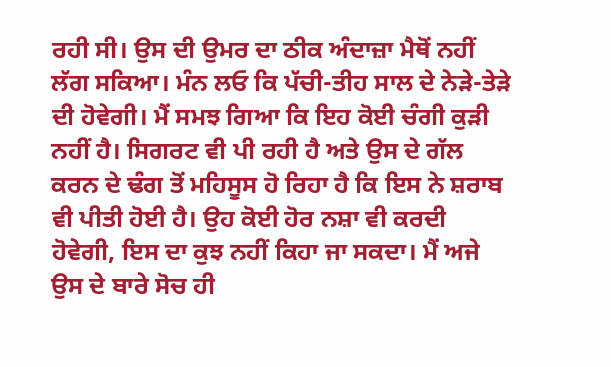ਰਹੀ ਸੀ। ਉਸ ਦੀ ਉਮਰ ਦਾ ਠੀਕ ਅੰਦਾਜ਼ਾ ਮੈਥੋਂ ਨਹੀਂ ਲੱਗ ਸਕਿਆ। ਮੰਨ ਲਓ ਕਿ ਪੱਚੀ-ਤੀਹ ਸਾਲ ਦੇ ਨੇੜੇ-ਤੇੜੇ ਦੀ ਹੋਵੇਗੀ। ਮੈਂ ਸਮਝ ਗਿਆ ਕਿ ਇਹ ਕੋਈ ਚੰਗੀ ਕੁੜੀ ਨਹੀਂ ਹੈ। ਸਿਗਰਟ ਵੀ ਪੀ ਰਹੀ ਹੈ ਅਤੇ ਉਸ ਦੇ ਗੱਲ ਕਰਨ ਦੇ ਢੰਗ ਤੋਂ ਮਹਿਸੂਸ ਹੋ ਰਿਹਾ ਹੈ ਕਿ ਇਸ ਨੇ ਸ਼ਰਾਬ ਵੀ ਪੀਤੀ ਹੋਈ ਹੈ। ਉਹ ਕੋਈ ਹੋਰ ਨਸ਼ਾ ਵੀ ਕਰਦੀ ਹੋਵੇਗੀ, ਇਸ ਦਾ ਕੁਝ ਨਹੀਂ ਕਿਹਾ ਜਾ ਸਕਦਾ। ਮੈਂ ਅਜੇ ਉਸ ਦੇ ਬਾਰੇ ਸੋਚ ਹੀ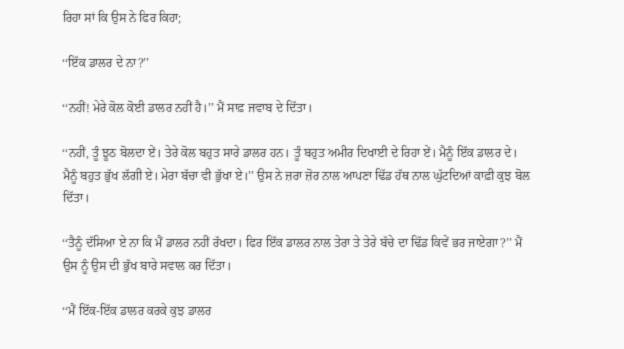ਰਿਹਾ ਸਾਂ ਕਿ ਉਸ ਨੇ ਫਿਰ ਕਿਹਾ;

‘‘ਇੱਕ ਡਾਲਰ ਦੇ ਨਾ?’’

‘‘ਨਹੀਂ! ਮੇਰੇ ਕੋਲ ਕੋਈ ਡਾਲਰ ਨਹੀਂ ਹੈ।’’ ਮੈਂ ਸਾਫ਼ ਜਵਾਬ ਦੇ ਦਿੱਤਾ।

‘‘ਨਹੀਂ, ਤੂੰ ਝੂਠ ਬੋਲਦਾ ਏਂ। ਤੇਰੇ ਕੋਲ ਬਹੁਤ ਸਾਰੇ ਡਾਲਰ ਹਨ। ਤੂੰ ਬਹੁਤ ਅਮੀਰ ਦਿਖਾਈ ਦੇ ਰਿਹਾ ਏਂ। ਮੈਨੂੰ ਇੱਕ ਡਾਲਰ ਦੇ। ਮੈਨੂੰ ਬਹੁਤ ਭੁੱਖ ਲੱਗੀ ਏ। ਮੇਰਾ ਬੱਚਾ ਵੀ ਭੁੱਖਾ ਏ।’’ ਉਸ ਨੇ ਜ਼ਰਾ ਜ਼ੋਰ ਨਾਲ ਆਪਣਾ ਢਿੱਡ ਹੱਥ ਨਾਲ ਘੁੱਟਦਿਆਂ ਕਾਫ਼ੀ ਕੁਝ ਬੋਲ ਦਿੱਤਾ।

‘‘ਤੈਨੂੰ ਦੱਸਿਆ ਏ ਨਾ ਕਿ ਮੈਂ ਡਾਲਰ ਨਹੀਂ ਰੱਖਦਾ। ਫਿਰ ਇੱਕ ਡਾਲਰ ਨਾਲ ਤੇਰਾ ਤੇ ਤੇਰੇ ਬੱਚੇ ਦਾ ਢਿੱਡ ਕਿਵੇਂ ਭਰ ਜਾਏਗਾ?’’ ਮੈਂ ਉਸ ਨੂੰ ਉਸ ਦੀ ਭੁੱਖ ਬਾਰੇ ਸਵਾਲ ਕਰ ਦਿੱਤਾ।

‘‘ਮੈਂ ਇੱਕ-ਇੱਕ ਡਾਲਰ ਕਰਕੇ ਕੁਝ ਡਾਲਰ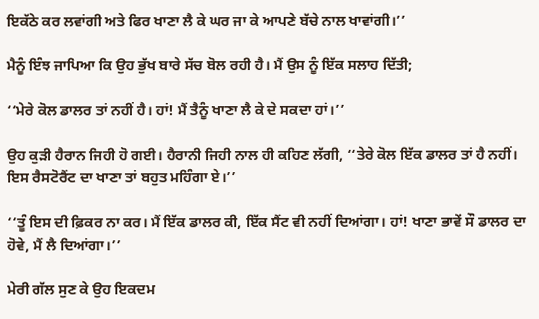ਇਕੱਠੇ ਕਰ ਲਵਾਂਗੀ ਅਤੇ ਫਿਰ ਖਾਣਾ ਲੈ ਕੇ ਘਰ ਜਾ ਕੇ ਆਪਣੇ ਬੱਚੇ ਨਾਲ ਖਾਵਾਂਗੀ।’’

ਮੈਨੂੰ ਇੰਝ ਜਾਪਿਆ ਕਿ ਉਹ ਭੁੱਖ ਬਾਰੇ ਸੱਚ ਬੋਲ ਰਹੀ ਹੈ। ਮੈਂ ਉਸ ਨੂੰ ਇੱਕ ਸਲਾਹ ਦਿੱਤੀ;

‘‘ਮੇਰੇ ਕੋਲ ਡਾਲਰ ਤਾਂ ਨਹੀਂ ਹੈ। ਹਾਂ! ਮੈਂ ਤੈਨੂੰ ਖਾਣਾ ਲੈ ਕੇ ਦੇ ਸਕਦਾ ਹਾਂ।’’

ਉਹ ਕੁੜੀ ਹੈਰਾਨ ਜਿਹੀ ਹੋ ਗਈ। ਹੈਰਾਨੀ ਜਿਹੀ ਨਾਲ ਹੀ ਕਹਿਣ ਲੱਗੀ, ‘‘ਤੇਰੇ ਕੋਲ ਇੱਕ ਡਾਲਰ ਤਾਂ ਹੈ ਨਹੀਂ। ਇਸ ਰੈਸਟੋਰੈਂਟ ਦਾ ਖਾਣਾ ਤਾਂ ਬਹੁਤ ਮਹਿੰਗਾ ਏ।’’

‘‘ਤੂੰ ਇਸ ਦੀ ਫ਼ਿਕਰ ਨਾ ਕਰ। ਮੈਂ ਇੱਕ ਡਾਲਰ ਕੀ, ਇੱਕ ਸੈਂਟ ਵੀ ਨਹੀਂ ਦਿਆਂਗਾ। ਹਾਂ! ਖਾਣਾ ਭਾਵੇਂ ਸੌ ਡਾਲਰ ਦਾ ਹੋਵੇ, ਮੈਂ ਲੈ ਦਿਆਂਗਾ।’’

ਮੇਰੀ ਗੱਲ ਸੁਣ ਕੇ ਉਹ ਇਕਦਮ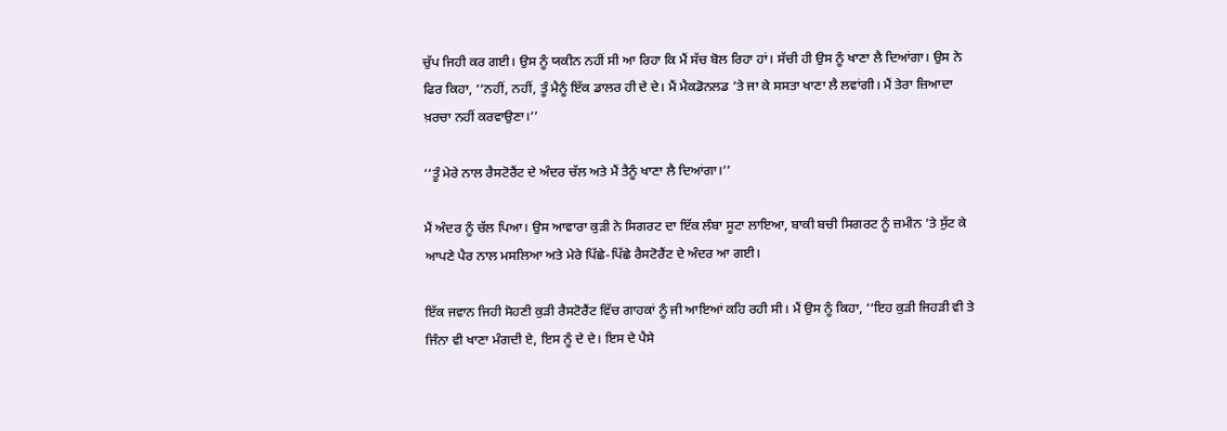ਚੁੱਪ ਜਿਹੀ ਕਰ ਗਈ। ਉਸ ਨੂੰ ਯਕੀਨ ਨਹੀਂ ਸੀ ਆ ਰਿਹਾ ਕਿ ਮੈਂ ਸੱਚ ਬੋਲ ਰਿਹਾ ਹਾਂ। ਸੱਚੀ ਹੀ ਉਸ ਨੂੰ ਖਾਣਾ ਲੈ ਦਿਆਂਗਾ। ਉਸ ਨੇ ਫਿਰ ਕਿਹਾ, ‘‘ਨਹੀਂ, ਨਹੀਂ, ਤੂੰ ਮੈਨੂੰ ਇੱਕ ਡਾਲਰ ਹੀ ਦੇ ਦੇ। ਮੈਂ ਮੈਕਡੋਨਲਡ ’ਤੇ ਜਾ ਕੇ ਸਸਤਾ ਖਾਣਾ ਲੈ ਲਵਾਂਗੀ। ਮੈਂ ਤੇਰਾ ਜ਼ਿਆਦਾ ਖ਼ਰਚਾ ਨਹੀਂ ਕਰਵਾਉਣਾ।’’

‘‘ਤੂੰ ਮੇਰੇ ਨਾਲ ਰੈਸਟੋਰੈਂਟ ਦੇ ਅੰਦਰ ਚੱਲ ਅਤੇ ਮੈਂ ਤੈਨੂੰ ਖਾਣਾ ਲੈ ਦਿਆਂਗਾ।’’

ਮੈਂ ਅੰਦਰ ਨੂੰ ਚੱਲ ਪਿਆ। ਉਸ ਆਵਾਰਾ ਕੁੜੀ ਨੇ ਸਿਗਰਟ ਦਾ ਇੱਕ ਲੰਬਾ ਸੂਟਾ ਲਾਇਆ, ਬਾਕੀ ਬਚੀ ਸਿਗਰਟ ਨੂੰ ਜ਼ਮੀਨ ’ਤੇ ਸੁੱਟ ਕੇ ਆਪਣੇ ਪੈਰ ਨਾਲ ਮਸਲਿਆ ਅਤੇ ਮੇਰੇ ਪਿੱਛੇ-ਪਿੱਛੇ ਰੈਸਟੋਰੈਂਟ ਦੇ ਅੰਦਰ ਆ ਗਈ।

ਇੱਕ ਜਵਾਨ ਜਿਹੀ ਸੋਹਣੀ ਕੁੜੀ ਰੈਸਟੋਰੈਂਟ ਵਿੱਚ ਗਾਹਕਾਂ ਨੂੰ ਜੀ ਆਇਆਂ ਕਹਿ ਰਹੀ ਸੀ। ਮੈਂ ਉਸ ਨੂੰ ਕਿਹਾ, ‘‘ਇਹ ਕੁੜੀ ਜਿਹੜੀ ਵੀ ਤੇ ਜਿੰਨਾ ਵੀ ਖਾਣਾ ਮੰਗਦੀ ਏ, ਇਸ ਨੂੰ ਦੇ ਦੇ। ਇਸ ਦੇ ਪੈਸੇ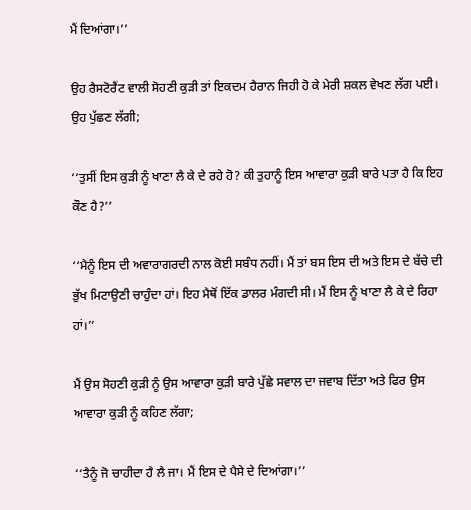ਮੈਂ ਦਿਆਂਗਾ।’’

ਉਹ ਰੈਸਟੋਰੈਂਟ ਵਾਲੀ ਸੋਹਣੀ ਕੁੜੀ ਤਾਂ ਇਕਦਮ ਹੈਰਾਨ ਜਿਹੀ ਹੋ ਕੇ ਮੇਰੀ ਸ਼ਕਲ ਵੇਖਣ ਲੱਗ ਪਈ। ਉਹ ਪੁੱਛਣ ਲੱਗੀ;

‘‘ਤੁਸੀਂ ਇਸ ਕੁੜੀ ਨੂੰ ਖਾਣਾ ਲੈ ਕੇ ਦੇ ਰਹੇ ਹੋ? ਕੀ ਤੁਹਾਨੂੰ ਇਸ ਆਵਾਰਾ ਕੁੜੀ ਬਾਰੇ ਪਤਾ ਹੈ ਕਿ ਇਹ ਕੌਣ ਹੈ?’’

‘‘ਮੈਨੂੰ ਇਸ ਦੀ ਅਵਾਰਾਗਰਦੀ ਨਾਲ ਕੋਈ ਸਬੰਧ ਨਹੀਂ। ਮੈਂ ਤਾਂ ਬਸ ਇਸ ਦੀ ਅਤੇ ਇਸ ਦੇ ਬੱਚੇ ਦੀ ਭੁੱਖ ਮਿਟਾਉਣੀ ਚਾਹੁੰਦਾ ਹਾਂ। ਇਹ ਮੈਥੋਂ ਇੱਕ ਡਾਲਰ ਮੰਗਦੀ ਸੀ। ਮੈਂ ਇਸ ਨੂੰ ਖਾਣਾ ਲੈ ਕੇ ਦੇ ਰਿਹਾ ਹਾਂ।’’

ਮੈਂ ਉਸ ਸੋਹਣੀ ਕੁੜੀ ਨੂੰ ਉਸ ਆਵਾਰਾ ਕੁੜੀ ਬਾਰੇ ਪੁੱਛੇ ਸਵਾਲ ਦਾ ਜਵਾਬ ਦਿੱਤਾ ਅਤੇ ਫਿਰ ਉਸ ਆਵਾਰਾ ਕੁੜੀ ਨੂੰ ਕਹਿਣ ਲੱਗਾ;

‘‘ਤੈਨੂੰ ਜੋ ਚਾਹੀਦਾ ਹੈ ਲੈ ਜਾ। ਮੈਂ ਇਸ ਦੇ ਪੈਸੇ ਦੇ ਦਿਆਂਗਾ।’’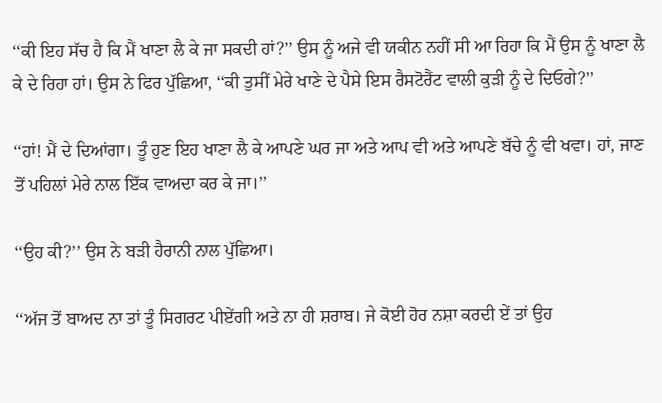‘‘ਕੀ ਇਹ ਸੱਚ ਹੈ ਕਿ ਮੈਂ ਖਾਣਾ ਲੈ ਕੇ ਜਾ ਸਕਦੀ ਹਾਂ?’’ ਉਸ ਨੂੰ ਅਜੇ ਵੀ ਯਕੀਨ ਨਹੀਂ ਸੀ ਆ ਰਿਹਾ ਕਿ ਮੈਂ ਉਸ ਨੂੰ ਖਾਣਾ ਲੈ ਕੇ ਦੇ ਰਿਹਾ ਹਾਂ। ਉਸ ਨੇ ਫਿਰ ਪੁੱਛਿਆ, ‘‘ਕੀ ਤੁਸੀਂ ਮੇਰੇ ਖਾਣੇ ਦੇ ਪੈਸੇ ਇਸ ਰੈਸਟੋਰੈਂਟ ਵਾਲੀ ਕੁੜੀ ਨੂੰ ਦੇ ਦਿਓਗੇ?’’

‘‘ਹਾਂ! ਮੈਂ ਦੇ ਦਿਆਂਗਾ। ਤੂੰ ਹੁਣ ਇਹ ਖਾਣਾ ਲੈ ਕੇ ਆਪਣੇ ਘਰ ਜਾ ਅਤੇ ਆਪ ਵੀ ਅਤੇ ਆਪਣੇ ਬੱਚੇ ਨੂੰ ਵੀ ਖਵਾ। ਹਾਂ, ਜਾਣ ਤੋਂ ਪਹਿਲਾਂ ਮੇਰੇ ਨਾਲ ਇੱਕ ਵਾਅਦਾ ਕਰ ਕੇ ਜਾ।’’

‘‘ਉਹ ਕੀ?’’ ਉਸ ਨੇ ਬੜੀ ਹੈਰਾਨੀ ਨਾਲ ਪੁੱਛਿਆ।

‘‘ਅੱਜ ਤੋਂ ਬਾਅਦ ਨਾ ਤਾਂ ਤੂੰ ਸਿਗਰਟ ਪੀਏਂਗੀ ਅਤੇ ਨਾ ਹੀ ਸ਼ਰਾਬ। ਜੇ ਕੋਈ ਹੋਰ ਨਸ਼ਾ ਕਰਦੀ ਏਂ ਤਾਂ ਉਹ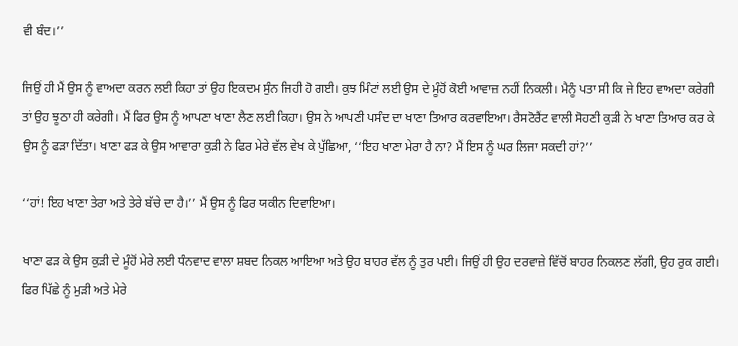ਵੀ ਬੰਦ।’’

ਜਿਉਂ ਹੀ ਮੈਂ ਉਸ ਨੂੰ ਵਾਅਦਾ ਕਰਨ ਲਈ ਕਿਹਾ ਤਾਂ ਉਹ ਇਕਦਮ ਸੁੰਨ ਜਿਹੀ ਹੋ ਗਈ। ਕੁਝ ਮਿੰਟਾਂ ਲਈ ਉਸ ਦੇ ਮੂੰਹੋਂ ਕੋਈ ਆਵਾਜ਼ ਨਹੀਂ ਨਿਕਲੀ। ਮੈਨੂੰ ਪਤਾ ਸੀ ਕਿ ਜੇ ਇਹ ਵਾਅਦਾ ਕਰੇਗੀ ਤਾਂ ਉਹ ਝੂਠਾ ਹੀ ਕਰੇਗੀ। ਮੈਂ ਫਿਰ ਉਸ ਨੂੰ ਆਪਣਾ ਖਾਣਾ ਲੈਣ ਲਈ ਕਿਹਾ। ਉਸ ਨੇ ਆਪਣੀ ਪਸੰਦ ਦਾ ਖਾਣਾ ਤਿਆਰ ਕਰਵਾਇਆ। ਰੈਸਟੋਰੈਂਟ ਵਾਲੀ ਸੋਹਣੀ ਕੁੜੀ ਨੇ ਖਾਣਾ ਤਿਆਰ ਕਰ ਕੇ ਉਸ ਨੂੰ ਫੜਾ ਦਿੱਤਾ। ਖਾਣਾ ਫੜ ਕੇ ਉਸ ਆਵਾਰਾ ਕੁੜੀ ਨੇ ਫਿਰ ਮੇਰੇ ਵੱਲ ਵੇਖ ਕੇ ਪੁੱਛਿਆ, ‘‘ਇਹ ਖਾਣਾ ਮੇਰਾ ਹੈ ਨਾ? ਮੈਂ ਇਸ ਨੂੰ ਘਰ ਲਿਜਾ ਸਕਦੀ ਹਾਂ?’’

‘‘ਹਾਂ! ਇਹ ਖਾਣਾ ਤੇਰਾ ਅਤੇ ਤੇਰੇ ਬੱਚੇ ਦਾ ਹੈ।’’ ਮੈਂ ਉਸ ਨੂੰ ਫਿਰ ਯਕੀਨ ਦਿਵਾਇਆ।

ਖਾਣਾ ਫੜ ਕੇ ਉਸ ਕੁੜੀ ਦੇ ਮੂੰਹੋਂ ਮੇਰੇ ਲਈ ਧੰਨਵਾਦ ਵਾਲਾ ਸ਼ਬਦ ਨਿਕਲ ਆਇਆ ਅਤੇ ਉਹ ਬਾਹਰ ਵੱਲ ਨੂੰ ਤੁਰ ਪਈ। ਜਿਉਂ ਹੀ ਉਹ ਦਰਵਾਜ਼ੇ ਵਿੱਚੋਂ ਬਾਹਰ ਨਿਕਲਣ ਲੱਗੀ, ਉਹ ਰੁਕ ਗਈ। ਫਿਰ ਪਿੱਛੇ ਨੂੰ ਮੁੜੀ ਅਤੇ ਮੇਰੇ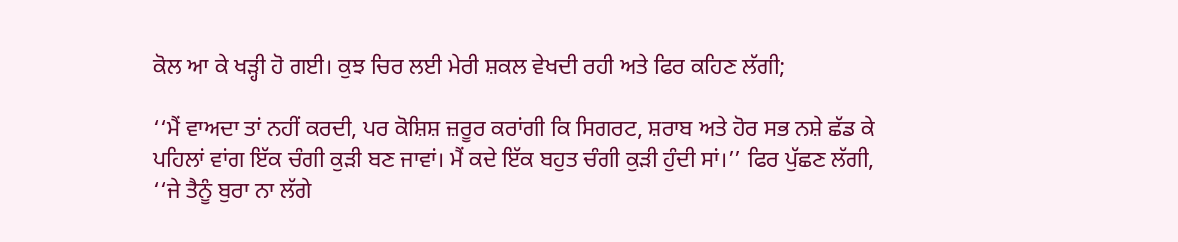ਕੋਲ ਆ ਕੇ ਖੜ੍ਹੀ ਹੋ ਗਈ। ਕੁਝ ਚਿਰ ਲਈ ਮੇਰੀ ਸ਼ਕਲ ਵੇਖਦੀ ਰਹੀ ਅਤੇ ਫਿਰ ਕਹਿਣ ਲੱਗੀ;

‘‘ਮੈਂ ਵਾਅਦਾ ਤਾਂ ਨਹੀਂ ਕਰਦੀ, ਪਰ ਕੋਸ਼ਿਸ਼ ਜ਼ਰੂਰ ਕਰਾਂਗੀ ਕਿ ਸਿਗਰਟ, ਸ਼ਰਾਬ ਅਤੇ ਹੋਰ ਸਭ ਨਸ਼ੇ ਛੱਡ ਕੇ ਪਹਿਲਾਂ ਵਾਂਗ ਇੱਕ ਚੰਗੀ ਕੁੜੀ ਬਣ ਜਾਵਾਂ। ਮੈਂ ਕਦੇ ਇੱਕ ਬਹੁਤ ਚੰਗੀ ਕੁੜੀ ਹੁੰਦੀ ਸਾਂ।’’ ਫਿਰ ਪੁੱਛਣ ਲੱਗੀ, ‘‘ਜੇ ਤੈਨੂੰ ਬੁਰਾ ਨਾ ਲੱਗੇ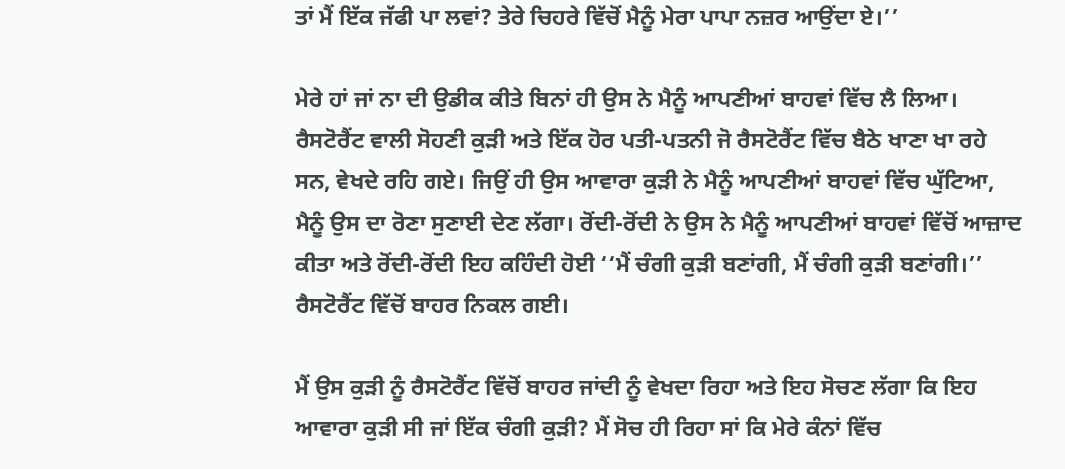ਤਾਂ ਮੈਂ ਇੱਕ ਜੱਫੀ ਪਾ ਲਵਾਂ? ਤੇਰੇ ਚਿਹਰੇ ਵਿੱਚੋਂ ਮੈਨੂੰ ਮੇਰਾ ਪਾਪਾ ਨਜ਼ਰ ਆਉਂਦਾ ਏ।’’

ਮੇਰੇ ਹਾਂ ਜਾਂ ਨਾ ਦੀ ਉਡੀਕ ਕੀਤੇ ਬਿਨਾਂ ਹੀ ਉਸ ਨੇ ਮੈਨੂੰ ਆਪਣੀਆਂ ਬਾਹਵਾਂ ਵਿੱਚ ਲੈ ਲਿਆ। ਰੈਸਟੋਰੈਂਟ ਵਾਲੀ ਸੋਹਣੀ ਕੁੜੀ ਅਤੇ ਇੱਕ ਹੋਰ ਪਤੀ-ਪਤਨੀ ਜੋ ਰੈਸਟੋਰੈਂਟ ਵਿੱਚ ਬੈਠੇ ਖਾਣਾ ਖਾ ਰਹੇ ਸਨ, ਵੇਖਦੇ ਰਹਿ ਗਏ। ਜਿਉਂ ਹੀ ਉਸ ਆਵਾਰਾ ਕੁੜੀ ਨੇ ਮੈਨੂੰ ਆਪਣੀਆਂ ਬਾਹਵਾਂ ਵਿੱਚ ਘੁੱਟਿਆ, ਮੈਨੂੰ ਉਸ ਦਾ ਰੋਣਾ ਸੁਣਾਈ ਦੇਣ ਲੱਗਾ। ਰੋਂਦੀ-ਰੋਂਦੀ ਨੇ ਉਸ ਨੇ ਮੈਨੂੰ ਆਪਣੀਆਂ ਬਾਹਵਾਂ ਵਿੱਚੋਂ ਆਜ਼ਾਦ ਕੀਤਾ ਅਤੇ ਰੋਂਦੀ-ਰੋਂਦੀ ਇਹ ਕਹਿੰਦੀ ਹੋਈ ‘‘ਮੈਂ ਚੰਗੀ ਕੁੜੀ ਬਣਾਂਗੀ, ਮੈਂ ਚੰਗੀ ਕੁੜੀ ਬਣਾਂਗੀ।’’ ਰੈਸਟੋਰੈਂਟ ਵਿੱਚੋਂ ਬਾਹਰ ਨਿਕਲ ਗਈ।

ਮੈਂ ਉਸ ਕੁੜੀ ਨੂੰ ਰੈਸਟੋਰੈਂਟ ਵਿੱਚੋਂ ਬਾਹਰ ਜਾਂਦੀ ਨੂੰ ਵੇਖਦਾ ਰਿਹਾ ਅਤੇ ਇਹ ਸੋਚਣ ਲੱਗਾ ਕਿ ਇਹ ਆਵਾਰਾ ਕੁੜੀ ਸੀ ਜਾਂ ਇੱਕ ਚੰਗੀ ਕੁੜੀ? ਮੈਂ ਸੋਚ ਹੀ ਰਿਹਾ ਸਾਂ ਕਿ ਮੇਰੇ ਕੰਨਾਂ ਵਿੱਚ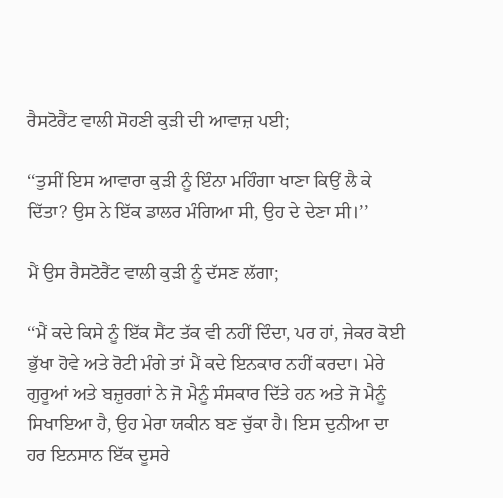ਰੈਸਟੋਰੈਂਟ ਵਾਲੀ ਸੋਹਣੀ ਕੁੜੀ ਦੀ ਆਵਾਜ਼ ਪਈ;

‘‘ਤੁਸੀਂ ਇਸ ਆਵਾਰਾ ਕੁੜੀ ਨੂੰ ਇੰਨਾ ਮਹਿੰਗਾ ਖਾਣਾ ਕਿਉਂ ਲੈ ਕੇ ਦਿੱਤਾ? ਉਸ ਨੇ ਇੱਕ ਡਾਲਰ ਮੰਗਿਆ ਸੀ, ਉਹ ਦੇ ਦੇਣਾ ਸੀ।’’

ਮੈਂ ਉਸ ਰੈਸਟੋਰੈਂਟ ਵਾਲੀ ਕੁੜੀ ਨੂੰ ਦੱਸਣ ਲੱਗਾ;

‘‘ਮੈਂ ਕਦੇ ਕਿਸੇ ਨੂੰ ਇੱਕ ਸੈਂਟ ਤੱਕ ਵੀ ਨਹੀਂ ਦਿੰਦਾ, ਪਰ ਹਾਂ, ਜੇਕਰ ਕੋਈ ਭੁੱਖਾ ਹੋਵੇ ਅਤੇ ਰੋਟੀ ਮੰਗੇ ਤਾਂ ਮੈਂ ਕਦੇ ਇਨਕਾਰ ਨਹੀਂ ਕਰਦਾ। ਮੇਰੇ ਗੁਰੂਆਂ ਅਤੇ ਬਜ਼ੁਰਗਾਂ ਨੇ ਜੋ ਮੈਨੂੰ ਸੰਸਕਾਰ ਦਿੱਤੇ ਹਨ ਅਤੇ ਜੋ ਮੈਨੂੰ ਸਿਖਾਇਆ ਹੈ, ਉਹ ਮੇਰਾ ਯਕੀਨ ਬਣ ਚੁੱਕਾ ਹੈ। ਇਸ ਦੁਨੀਆ ਦਾ ਹਰ ਇਨਸਾਨ ਇੱਕ ਦੂਸਰੇ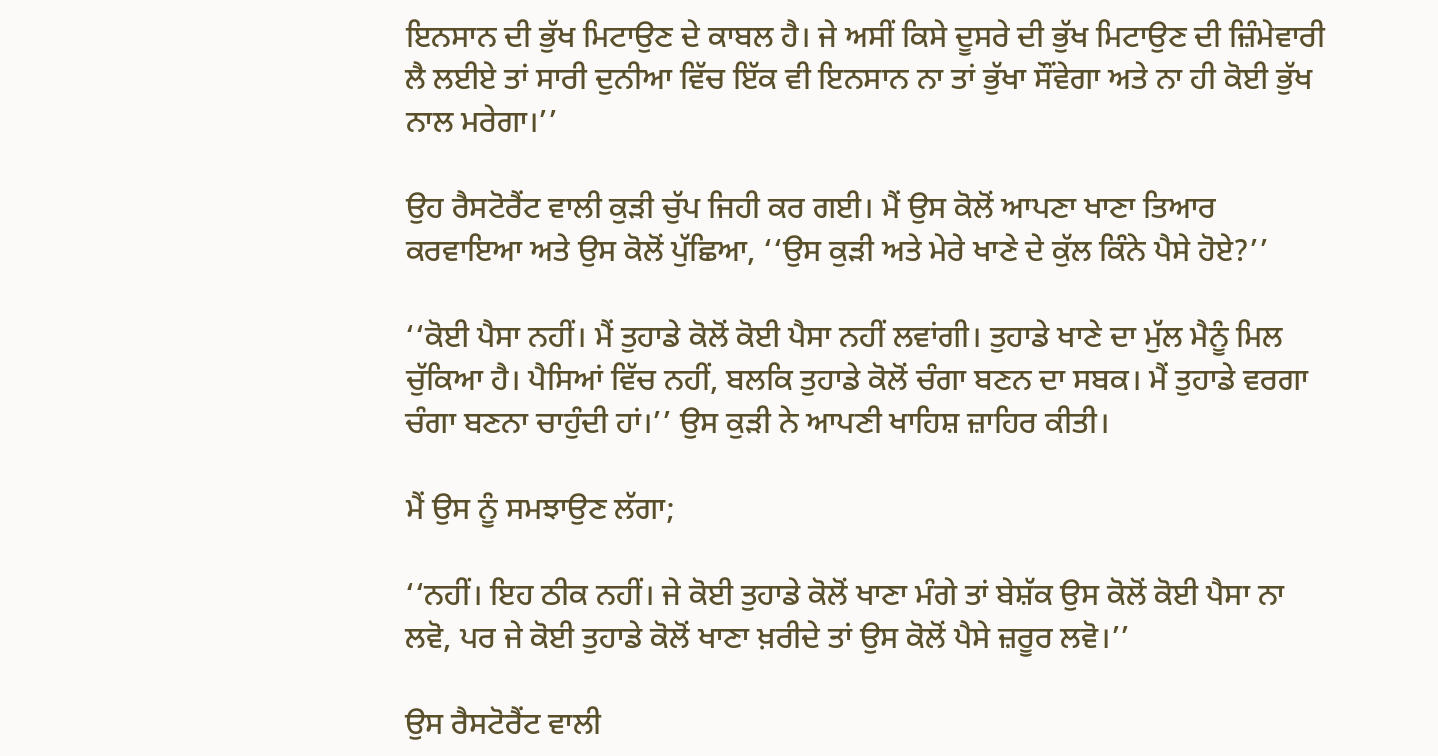ਇਨਸਾਨ ਦੀ ਭੁੱਖ ਮਿਟਾਉਣ ਦੇ ਕਾਬਲ ਹੈ। ਜੇ ਅਸੀਂ ਕਿਸੇ ਦੂਸਰੇ ਦੀ ਭੁੱਖ ਮਿਟਾਉਣ ਦੀ ਜ਼ਿੰਮੇਵਾਰੀ ਲੈ ਲਈਏ ਤਾਂ ਸਾਰੀ ਦੁਨੀਆ ਵਿੱਚ ਇੱਕ ਵੀ ਇਨਸਾਨ ਨਾ ਤਾਂ ਭੁੱਖਾ ਸੌਂਵੇਗਾ ਅਤੇ ਨਾ ਹੀ ਕੋਈ ਭੁੱਖ ਨਾਲ ਮਰੇਗਾ।’’

ਉਹ ਰੈਸਟੋਰੈਂਟ ਵਾਲੀ ਕੁੜੀ ਚੁੱਪ ਜਿਹੀ ਕਰ ਗਈ। ਮੈਂ ਉਸ ਕੋਲੋਂ ਆਪਣਾ ਖਾਣਾ ਤਿਆਰ ਕਰਵਾਇਆ ਅਤੇ ਉਸ ਕੋਲੋਂ ਪੁੱਛਿਆ, ‘‘ਉਸ ਕੁੜੀ ਅਤੇ ਮੇਰੇ ਖਾਣੇ ਦੇ ਕੁੱਲ ਕਿੰਨੇ ਪੈਸੇ ਹੋਏ?’’

‘‘ਕੋਈ ਪੈਸਾ ਨਹੀਂ। ਮੈਂ ਤੁਹਾਡੇ ਕੋਲੋਂ ਕੋਈ ਪੈਸਾ ਨਹੀਂ ਲਵਾਂਗੀ। ਤੁਹਾਡੇ ਖਾਣੇ ਦਾ ਮੁੱਲ ਮੈਨੂੰ ਮਿਲ ਚੁੱਕਿਆ ਹੈ। ਪੈਸਿਆਂ ਵਿੱਚ ਨਹੀਂ, ਬਲਕਿ ਤੁਹਾਡੇ ਕੋਲੋਂ ਚੰਗਾ ਬਣਨ ਦਾ ਸਬਕ। ਮੈਂ ਤੁਹਾਡੇ ਵਰਗਾ ਚੰਗਾ ਬਣਨਾ ਚਾਹੁੰਦੀ ਹਾਂ।’’ ਉਸ ਕੁੜੀ ਨੇ ਆਪਣੀ ਖਾਹਿਸ਼ ਜ਼ਾਹਿਰ ਕੀਤੀ।

ਮੈਂ ਉਸ ਨੂੰ ਸਮਝਾਉਣ ਲੱਗਾ;

‘‘ਨਹੀਂ। ਇਹ ਠੀਕ ਨਹੀਂ। ਜੇ ਕੋਈ ਤੁਹਾਡੇ ਕੋਲੋਂ ਖਾਣਾ ਮੰਗੇ ਤਾਂ ਬੇਸ਼ੱਕ ਉਸ ਕੋਲੋਂ ਕੋਈ ਪੈਸਾ ਨਾ ਲਵੋ, ਪਰ ਜੇ ਕੋਈ ਤੁਹਾਡੇ ਕੋਲੋਂ ਖਾਣਾ ਖ਼ਰੀਦੇ ਤਾਂ ਉਸ ਕੋਲੋਂ ਪੈਸੇ ਜ਼ਰੂਰ ਲਵੋ।’’

ਉਸ ਰੈਸਟੋਰੈਂਟ ਵਾਲੀ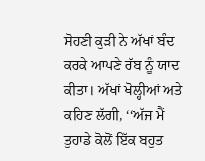ਸੋਹਣੀ ਕੁੜੀ ਨੇ ਅੱਖਾਂ ਬੰਦ ਕਰਕੇ ਆਪਣੇ ਰੱਬ ਨੂੰ ਯਾਦ ਕੀਤਾ। ਅੱਖਾਂ ਖੋਲ੍ਹੀਆਂ ਅਤੇ ਕਹਿਣ ਲੱਗੀ, ‘‘ਅੱਜ ਮੈਂ ਤੁਹਾਡੇ ਕੋਲੋਂ ਇੱਕ ਬਹੁਤ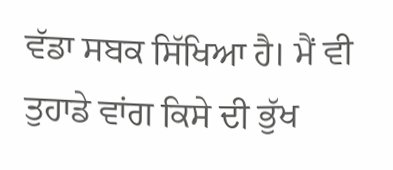ਵੱਡਾ ਸਬਕ ਸਿੱਖਿਆ ਹੈ। ਮੈਂ ਵੀ ਤੁਹਾਡੇ ਵਾਂਗ ਕਿਸੇ ਦੀ ਭੁੱਖ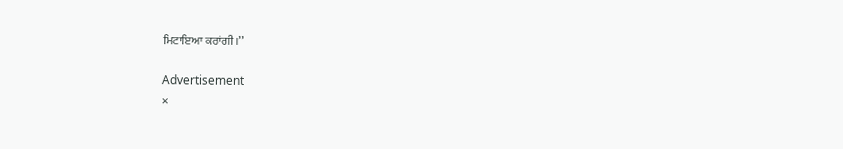ਮਿਟਾਇਆ ਕਰਾਂਗੀ।’’

Advertisement
×